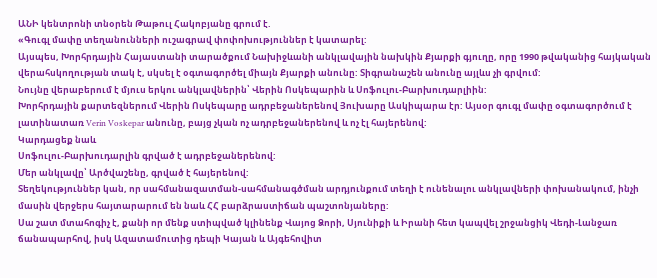ԱՆԻ կենտրոնի տնօրեն Թաթուլ Հակոբյանը գրում է.
«Գուգլ մափը տեղանունների ուշագրավ փոփոխություններ է կատարել:
Այսպես, Խորհրդային Հայաստանի տարածքում Նախիջևանի անկլավային նախկին Քյարքի գյուղը, որը 1990 թվականից հայկական վերահսկողության տակ է, սկսել է օգտագործել միայն Քյարքի անունը: Տիգրանաշեն անունը այլևս չի գրվում:
Նույնը վերաբերում է մյուս երկու անկլավներին՝ Վերին Ոսկեպարին և Սոֆուլու-Բարխուդարլիին:
Խորհրդային քարտեզներում Վերին Ոսկեպարը ադրբեջաներենով Յուխարը Ասկիպարա էր: Այսօր գուգլ մափը օգտագործում է լատինատառ Verin Voskepar անունը, բայց չկան ոչ ադրբեջաներենով և ոչ էլ հայերենով:
Կարդացեք նաև
Սոֆուլու-Բարխուդարլին գրված է ադրբեջաներենով:
Մեր անկլավը՝ Արծվաշենը, գրված է հայերենով:
Տեղեկություններ կան, որ սահմանազատման-սահմանագծման արդյունքում տեղի է ունենալու անկլավների փոխանակում, ինչի մասին վերջերս հայտարարում են նաև ՀՀ բարձրաստիճան պաշտոնյաները:
Սա շատ մտահոգիչ է, քանի որ մենք ստիպված կլինենք Վայոց Ձորի, Սյունիքի և Իրանի հետ կապվել շրջանցիկ Վեդի-Լանջառ ճանապարհով, իսկ Ազատամուտից դեպի Կայան և Այգեհովիտ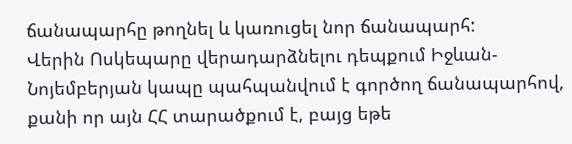ճանապարհը թողնել և կառուցել նոր ճանապարհ:
Վերին Ոսկեպարը վերադարձնելու դեպքում Իջևան-Նոյեմբերյան կապը պահպանվում է գործող ճանապարհով, քանի որ այն ՀՀ տարածքում է, բայց եթե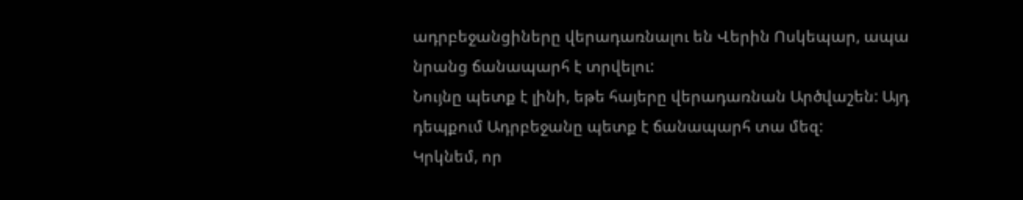ադրբեջանցիները վերադառնալու են Վերին Ոսկեպար, ապա նրանց ճանապարհ է տրվելու:
Նույնը պետք է լինի, եթե հայերը վերադառնան Արծվաշեն: Այդ դեպքում Ադրբեջանը պետք է ճանապարհ տա մեզ:
Կրկնեմ, որ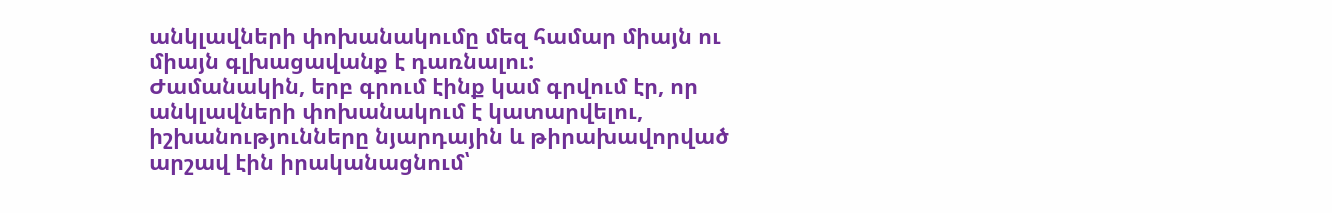անկլավների փոխանակումը մեզ համար միայն ու միայն գլխացավանք է դառնալու:
Ժամանակին, երբ գրում էինք կամ գրվում էր, որ անկլավների փոխանակում է կատարվելու, իշխանությունները նյարդային և թիրախավորված արշավ էին իրականացնում՝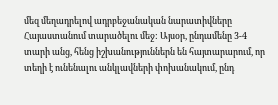մեզ մեղադրելով ադրբեջանական նարատիվները Հայաստանում տարածելու մեջ: Այսօր, ընդամենը 3-4 տարի անց, հենց իշխանություններն են հայտարարում, որ տեղի է ունենալու անկլավների փոխանակում, ընդ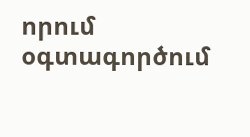որում օգտագործում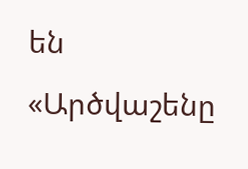են «Արծվաշենը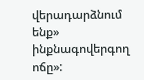վերադարձնում ենք» ինքնագովերգող ոճը»: